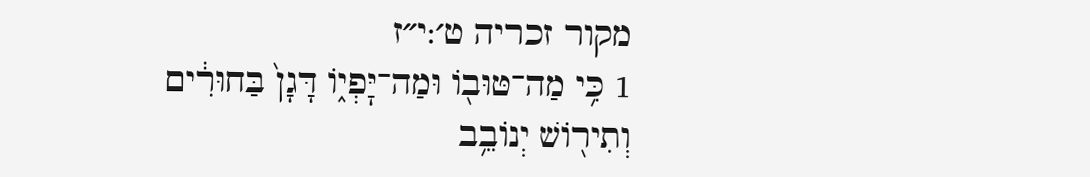מקור זכריה ט׳:י״ז
1 כִּ֥י מַה־טּוּב֖וֹ וּמַה־יׇּפְי֑וֹ דָּגָן֙ בַּחוּרִ֔ים וְתִיר֖וֹשׁ יְנוֹבֵ֥ב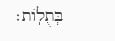בְּתֻלֽוֹת׃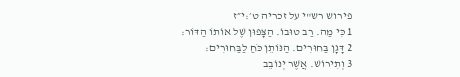פירוש רש"י על זכריה ט׳:י״ז
1 כִּי מַה. רַב טוּבוֹ. הַצָּפוּן שֶׁל אוֹתוֹ הַדּוֹר:
2 דָּגָן בַּחוּרִים. הַנּוֹתֵן כֹּחַ לַבַּחוּרִים:
3 וְתִירוֹשׁ. אֲשֶׁר יְנוֹבֵב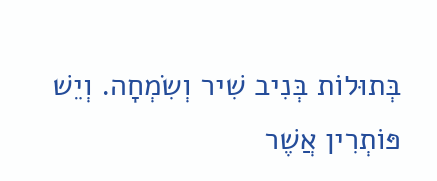בְּתוּלוֹת בְּנִיב שִׁיר וְשִׂמְחָה. וְיֵשׁ פּוֹתְרִין אֲשֶׁר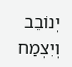יְנוֹבֵב וְיִצְמַח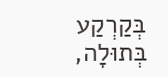בְּקַרְקַע בְּתוּלָה,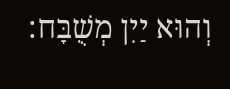וְהוּא יַיִן מְשֻׁבָּח: